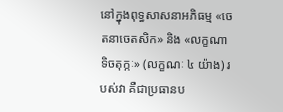នៅក្នុងពុទ្ធសាសនាអភិធម្ម «ចេតនាចេតសិក» និង «លក្ខណាទិចតុក្កៈ» (លក្ខណៈ ៤ យ៉ាង) របស់វា គឺជាប្រធានប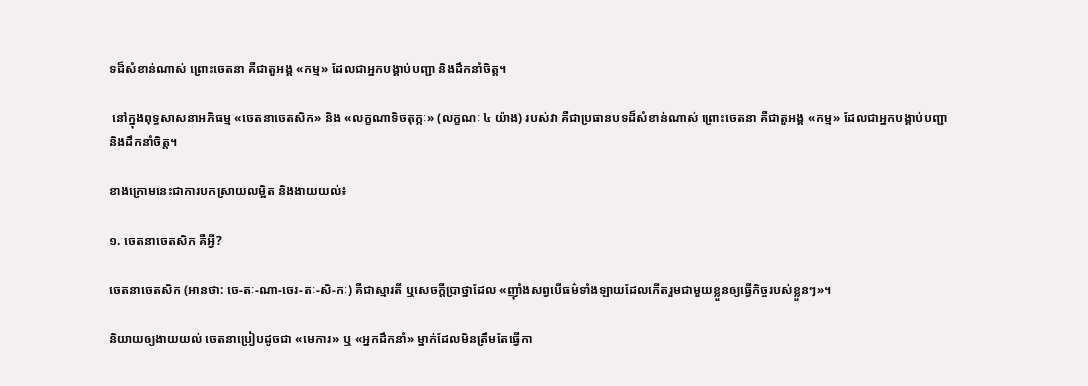ទដ៏សំខាន់ណាស់ ព្រោះចេតនា គឺជាតួអង្គ «កម្ម» ដែលជាអ្នកបង្គាប់បញ្ជា និងដឹកនាំចិត្ត។

 នៅក្នុងពុទ្ធសាសនាអភិធម្ម «ចេតនាចេតសិក» និង «លក្ខណាទិចតុក្កៈ» (លក្ខណៈ ៤ យ៉ាង) របស់វា គឺជាប្រធានបទដ៏សំខាន់ណាស់ ព្រោះចេតនា គឺជាតួអង្គ «កម្ម» ដែលជាអ្នកបង្គាប់បញ្ជា និងដឹកនាំចិត្ត។

ខាងក្រោមនេះជាការបកស្រាយលម្អិត និងងាយយល់៖

១. ចេតនាចេតសិក គឺអ្វី?

ចេតនាចេតសិក (អានថា: ចេ-តៈ-ណា-ចេរ-តៈ-សិ-កៈ) គឺជាស្មារតី ឬសេចក្តីប្រាថ្នាដែល «ញ៉ាំងសព្វបើធម៌ទាំងឡាយដែលកើតរួមជាមួយខ្លួនឲ្យធ្វើកិច្ចរបស់ខ្លួនៗ»។

និយាយឲ្យងាយយល់ ចេតនាប្រៀបដូចជា «មេការ» ឬ «អ្នកដឹកនាំ» ម្នាក់ដែលមិនត្រឹមតែធ្វើកា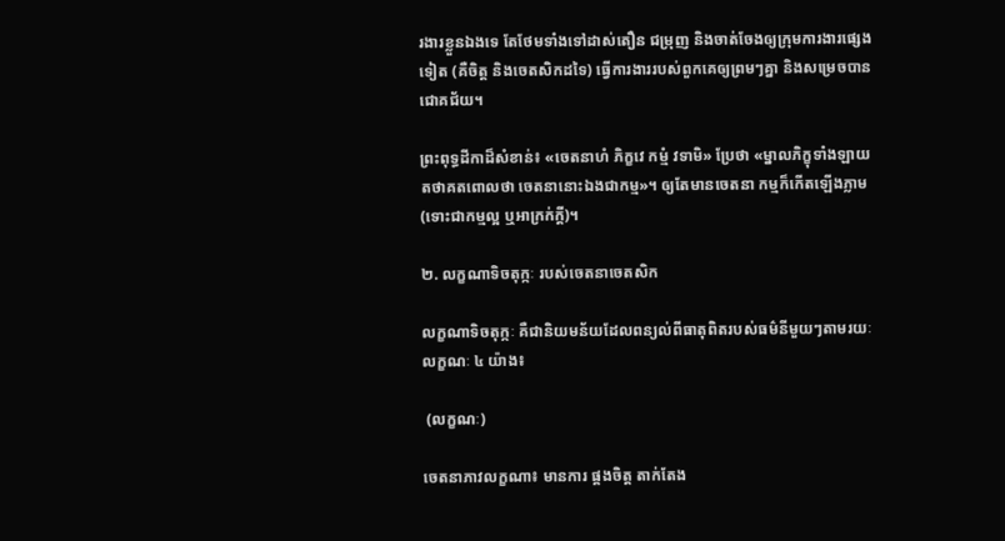រងារខ្លួនឯងទេ តែថែមទាំងទៅដាស់តឿន ជម្រុញ និងចាត់ចែងឲ្យក្រុមការងារផ្សេងទៀត (គឺចិត្ត និងចេតសិកដទៃ) ធ្វើការងាររបស់ពួកគេឲ្យព្រមៗគ្នា និងសម្រេចបានជោគជ័យ។

ព្រះពុទ្ធដីកាដ៏សំខាន់៖ «ចេតនាហំ ភិក្ខវេ កម្មំ វទាមិ» ប្រែថា «ម្នាលភិក្ខុទាំងឡាយ តថាគតពោលថា ចេតនានោះឯងជាកម្ម»។ ឲ្យតែមានចេតនា កម្មក៏កើតឡើងភ្លាម (ទោះជាកម្មល្អ ឬអាក្រក់ក្តី)។

២. លក្ខណាទិចតុក្កៈ របស់ចេតនាចេតសិក

លក្ខណាទិចតុក្កៈ គឺជានិយមន័យដែលពន្យល់ពីធាតុពិតរបស់ធម៌នីមួយៗតាមរយៈលក្ខណៈ ៤ យ៉ាង៖

 (លក្ខណៈ)

ចេតនាភាវលក្ខណា៖ មានការ ផ្គងចិត្ត តាក់តែង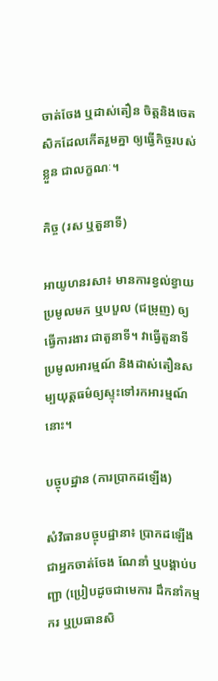ចាត់ចែង ឬដាស់តឿន ចិត្តនិងចេតសិកដែលកើតរួមគ្នា ឲ្យធ្វើកិច្ចរបស់ខ្លួន ជាលក្ខណៈ។

កិច្ច (រស ឬតួនាទី)

អាយូហនរសា៖ មានការខ្វល់ខ្វាយ ប្រមូលមក ឬបបួល (ជម្រុញ) ឲ្យធ្វើការងារ ជាតួនាទី។ វាធ្វើតួនាទីប្រមូលអារម្មណ៍ និងដាស់តឿនសម្បយុត្តធម៌ឲ្យស្ទុះទៅរកអារម្មណ៍នោះ។

បច្ចុបដ្ឋាន (ការប្រាកដឡើង)

សំវិធានបច្ចុបដ្ឋានា៖ ប្រាកដឡើងជាអ្នកចាត់ចែង ណែនាំ ឬបង្គាប់បញ្ជា (ប្រៀបដូចជាមេការ ដឹកនាំកម្មករ ឬប្រធានសិ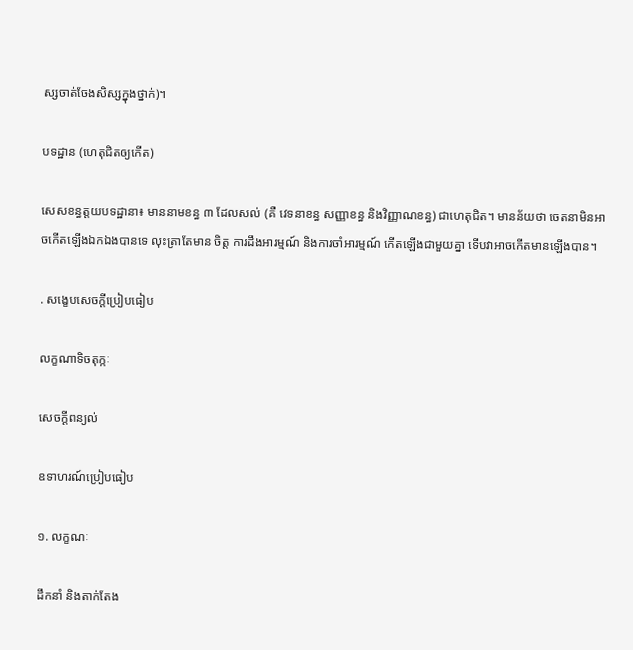ស្សចាត់ចែងសិស្សក្នុងថ្នាក់)។

បទដ្ឋាន (ហេតុជិតឲ្យកើត)

សេសខន្ធត្តយបទដ្ឋានា៖ មាននាមខន្ធ ៣ ដែលសល់ (គឺ វេទនាខន្ធ សញ្ញាខន្ធ និងវិញ្ញាណខន្ធ) ជាហេតុជិត។ មានន័យថា ចេតនាមិនអាចកើតឡើងឯកឯងបានទេ លុះត្រាតែមាន ចិត្ត ការដឹងអារម្មណ៍ និងការចាំអារម្មណ៍ កើតឡើងជាមួយគ្នា ទើបវាអាចកើតមានឡើងបាន។

. សង្ខេបសេចក្តីប្រៀបធៀប

លក្ខណាទិចតុក្កៈ

សេចក្តីពន្យល់

ឧទាហរណ៍ប្រៀបធៀប

១. លក្ខណៈ

ដឹកនាំ និងតាក់តែង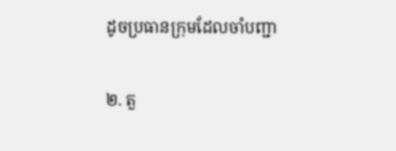ដូចប្រធានក្រុមដែលចាំបញ្ជា

២. តួ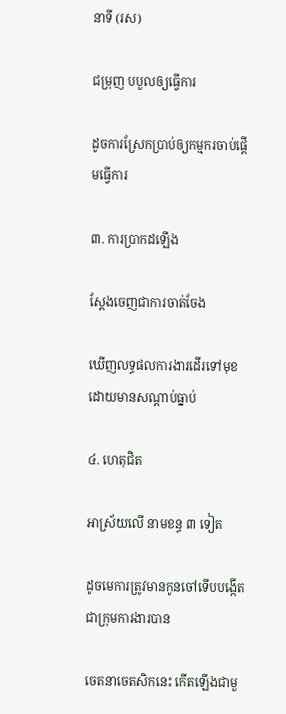នាទី (រស)

ជម្រុញ បបួលឲ្យធ្វើការ

ដូចការស្រែកប្រាប់ឲ្យកម្មករចាប់ផ្តើមធ្វើការ

៣. ការប្រាកដឡើង

ស្ដែងចេញជាការចាត់ចែង

ឃើញលទ្ធផលការងារដើរទៅមុខដោយមានសណ្តាប់ធ្នាប់

៤. ហេតុជិត

អាស្រ័យលើ នាមខន្ធ ៣ ទៀត

ដូចមេការត្រូវមានកូនចៅទើបបង្កើតជាក្រុមការងារបាន

ចេតនាចេតសិកនេះ កើតឡើងជាមួ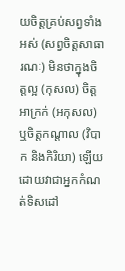យចិត្តគ្រប់សព្វទាំងអស់ (សព្វចិត្តសាធារណៈ) មិនថាក្នុងចិត្តល្អ (កុសល) ចិត្តអាក្រក់ (អកុសល) ឬចិត្តកណ្តាល (វិបាក និងកិរិយា) ឡើយ ដោយវាជាអ្នកកំណត់ទិសដៅ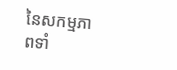នៃសកម្មភាពទាំ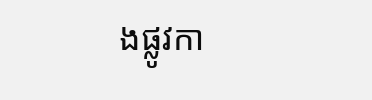ងផ្លូវកា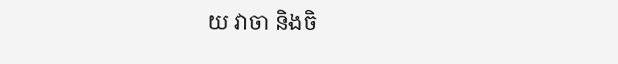យ វាចា និងចិ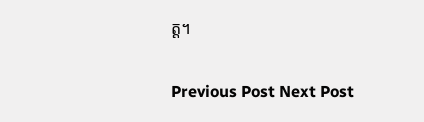ត្ត។

Previous Post Next Post